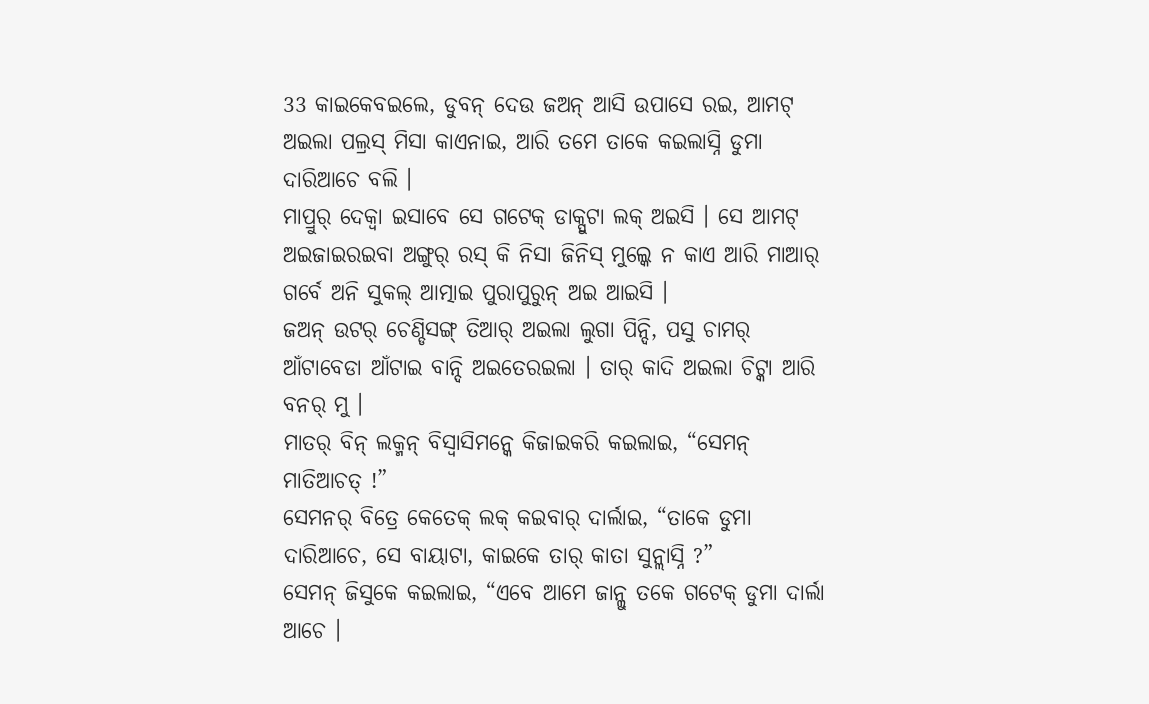33 କାଇକେବଇଲେ, ଡୁବନ୍ ଦେଉ ଜଅନ୍ ଆସି ଉପାସେ ରଇ, ଆମଟ୍ ଅଇଲା ପଲ୍ରସ୍ ମିସା କାଏନାଇ, ଆରି ତମେ ତାକେ କଇଲାସ୍ନି ଡୁମା ଦାରିଆଚେ ବଲି ।
ମାପ୍ରୁର୍ ଦେକ୍ବା ଇସାବେ ସେ ଗଟେକ୍ ଡାକ୍ପୁଟା ଲକ୍ ଅଇସି । ସେ ଆମଟ୍ ଅଇଜାଇରଇବା ଅଙ୍ଗୁର୍ ରସ୍ କି ନିସା ଜିନିସ୍ ମୁଲ୍କେ ନ କାଏ ଆରି ମାଆର୍ ଗର୍ବେ ଅନି ସୁକଲ୍ ଆତ୍ମାଇ ପୁରାପୁରୁନ୍ ଅଇ ଆଇସି ।
ଜଅନ୍ ଉଟର୍ ଚେଣ୍ଡିସଙ୍ଗ୍ ତିଆର୍ ଅଇଲା ଲୁଗା ପିନ୍ଦି, ପସୁ ଚାମର୍ ଆଁଟାବେଡା ଆଁଟାଇ ବାନ୍ଦି ଅଇତେରଇଲା । ତାର୍ କାଦି ଅଇଲା ଚିଟ୍କା ଆରି ବନର୍ ମୁ ।
ମାତର୍ ବିନ୍ ଲକ୍ମନ୍ ବିସ୍ବାସିମନ୍କେ କିଜାଇକରି କଇଲାଇ, “ସେମନ୍ ମାତିଆଚତ୍ !”
ସେମନର୍ ବିତ୍ରେ କେତେକ୍ ଲକ୍ କଇବାର୍ ଦାର୍ଲାଇ, “ତାକେ ଡୁମା ଦାରିଆଚେ, ସେ ବାୟାଟା, କାଇକେ ତାର୍ କାତା ସୁନ୍ଲାସ୍ନି ?”
ସେମନ୍ ଜିସୁକେ କଇଲାଇ, “ଏବେ ଆମେ ଜାନ୍ଲୁ ତକେ ଗଟେକ୍ ଡୁମା ଦାର୍ଲା ଆଚେ ।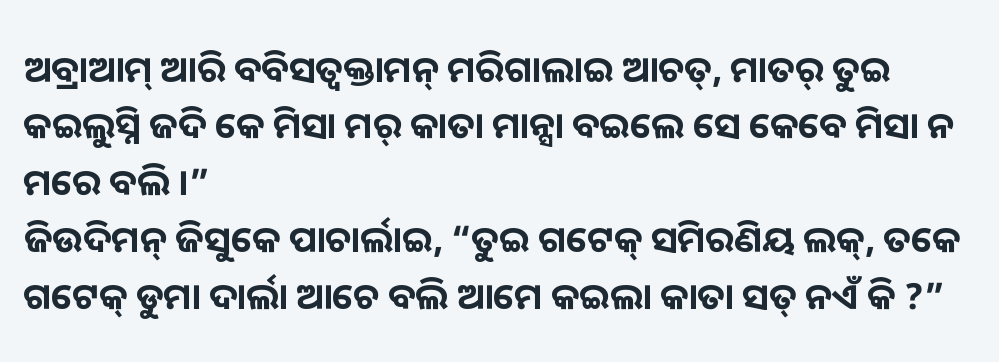ଅବ୍ରାଆମ୍ ଆରି ବବିସତ୍ବକ୍ତାମନ୍ ମରିଗାଲାଇ ଆଚତ୍, ମାତର୍ ତୁଇ କଇଲୁସ୍ନି ଜଦି କେ ମିସା ମର୍ କାତା ମାନ୍ସା ବଇଲେ ସେ କେବେ ମିସା ନ ମରେ ବଲି ।”
ଜିଉଦିମନ୍ ଜିସୁକେ ପାଚାର୍ଲାଇ, “ତୁଇ ଗଟେକ୍ ସମିରଣିୟ ଲକ୍, ତକେ ଗଟେକ୍ ଡୁମା ଦାର୍ଲା ଆଚେ ବଲି ଆମେ କଇଲା କାତା ସତ୍ ନଏଁ କି ?”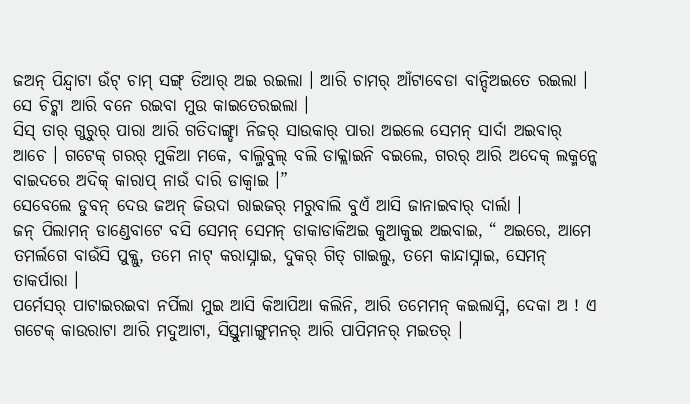ଜଅନ୍ ପିନ୍ଦ୍ବାଟା ଉଁଟ୍ ଚାମ୍ ସଙ୍ଗ୍ ତିଆର୍ ଅଇ ରଇଲା । ଆରି ଚାମର୍ ଆଁଟାବେଡା ବାନ୍ଦିଅଇତେ ରଇଲା । ସେ ଚିଟ୍କା ଆରି ବନେ ରଇବା ମୁଉ କାଇତେରଇଲା ।
ସିସ୍ ତାର୍ ଗୁରୁର୍ ପାରା ଆରି ଗତିଦାଙ୍ଗ୍ଡା ନିଜର୍ ସାଉକାର୍ ପାରା ଅଇଲେ ସେମନ୍ ସାର୍ଦା ଅଇବାର୍ ଆଚେ । ଗଟେକ୍ ଗରର୍ ମୁକିଆ ମକେ, ବାଲ୍ଜିବୁଲ୍ ବଲି ଡାକ୍ଲାଇନି ବଇଲେ, ଗରର୍ ଆରି ଅଦେକ୍ ଲକ୍ମନ୍କେ ବାଇଦରେ ଅଦିକ୍ କାରାପ୍ ନାଉଁ ଦାରି ଡାକ୍ବାଇ ।”
ସେବେଲେ ଡୁବନ୍ ଦେଉ ଜଅନ୍ ଜିଉଦା ରାଇଜର୍ ମରୁବାଲି ବୁଏଁ ଆସି ଜାନାଇବାର୍ ଦାର୍ଲା ।
ଜନ୍ ପିଲାମନ୍ ଡାଣ୍ଡେବାଟେ ବସି ସେମନ୍ ସେମନ୍ ଡାକାଡାକିଅଇ କୁଆକୁଇ ଅଇବାଇ, “ ଅଇରେ, ଆମେ ତମର୍ଲଗେ ବାଉଁସି ପୁକ୍ଲୁ, ତମେ ନାଟ୍ କରାସ୍ନାଇ, ଦୁକର୍ ଗିତ୍ ଗାଇଲୁ, ତମେ କାନ୍ଦାସ୍ନାଇ, ସେମନ୍ ତାକର୍ପାରା ।
ପର୍ମେସର୍ ପାଟାଇରଇବା ନର୍ପିଲା ମୁଇ ଆସି କିଆପିଆ କଲିନି, ଆରି ତମେମନ୍ କଇଲାସ୍ନି, ଦେକା ଅ ! ଏ ଗଟେକ୍ କାଉରାଟା ଆରି ମଦୁଆଟା, ସିସ୍ତୁମାଙ୍ଗୁମନର୍ ଆରି ପାପିମନର୍ ମଇତର୍ ।